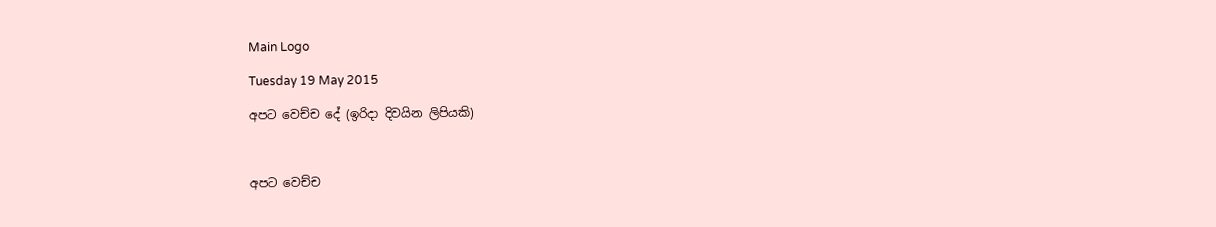Main Logo

Tuesday 19 May 2015

අපට වෙච්ච දේ (ඉරිදා දිවයින ලිපියකි)



අපට වෙච්ච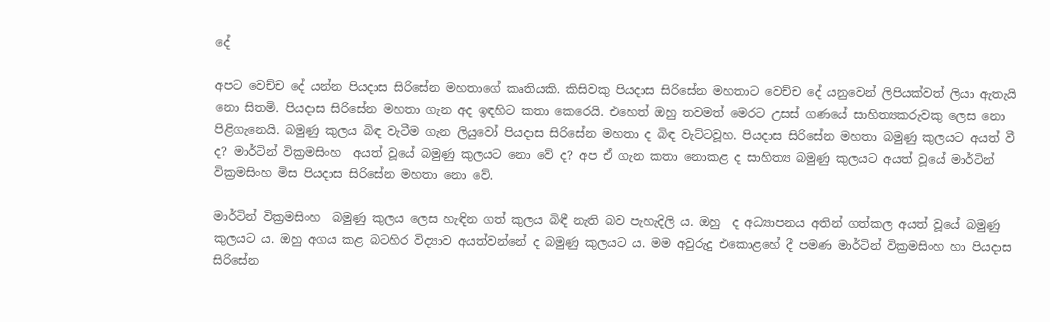දේ

අපට වෙච්ච දේ යන්න පියදාස සිරිසේන මහතාගේ කෘතියකි. කිසිවකු පියදාස සිරිසේන මහතාට වෙච්ච දේ යනුවෙන් ලිපියක්වත් ලියා ඇතැයි නො සිතමි. පියදාස සිරිසේන මහතා ගැන අද ඉඳහිට කතා කෙරෙයි. එහෙත් ඔහු තවමත් මෙරට උසස් ගණයේ සාහිත්‍යකරුවකු ලෙස නො පිළිගැනෙයි. බමුණු කුලය බිඳ වැටීම ගැන ලියුවෝ පියදාස සිරිසේන මහතා ද බිඳ වැට්ටවූහ. පියදාස සිරිසේන මහතා බමුණු කුලයට අයත් වී ද? මාර්ටින් වික්‍රමසිංහ  අයත් වූයේ බමුණු කුලයට නො වේ ද? අප ඒ ගැන කතා නොකළ ද සාහිත්‍ය බමුණු කුලයට අයත් වූයේ මාර්ටින් වික්‍රමසිංහ මිස පියදාස සිරිසේන මහතා නො වේ.

මාර්ටින් වික්‍රමසිංහ  බමුණු කුලය ලෙස හැඳින ගත් කුලය බිඳී නැති බව පැහැදිලි ය. ඔහු  ද අධ්‍යාපනය අතින් ගත්කල අයත් වූයේ බමුණු කුලයට ය. ඔහු අගය කළ බටහිර විද්‍යාව අයත්වන්නේ ද බමුණු කුලයට ය. මම අවුරුදු එකොළහේ දී පමණ මාර්ටින් වික්‍රමසිංහ හා පියදාස සිරිසේන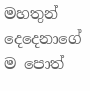මහතුන් දෙදෙනාගේ ම පොත්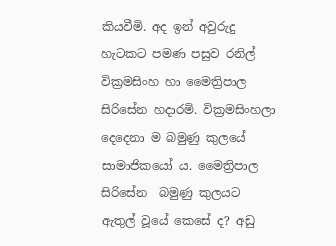කියවීමි. අද ඉන් අවුරුදු හැටකට පමණ පසුව රනිල් වික්‍රමසිංහ හා මෛත්‍රිපාල සිරිසේන හදාරමි. වික්‍රමසිංහලා දෙදෙනා ම බමුණු කුලයේ සාමාජිකයෝ ය. මෛත්‍රිපාල සිරිසේන  බමුණු කුලයට ඇතුල් වූයේ කෙසේ ද? අඩු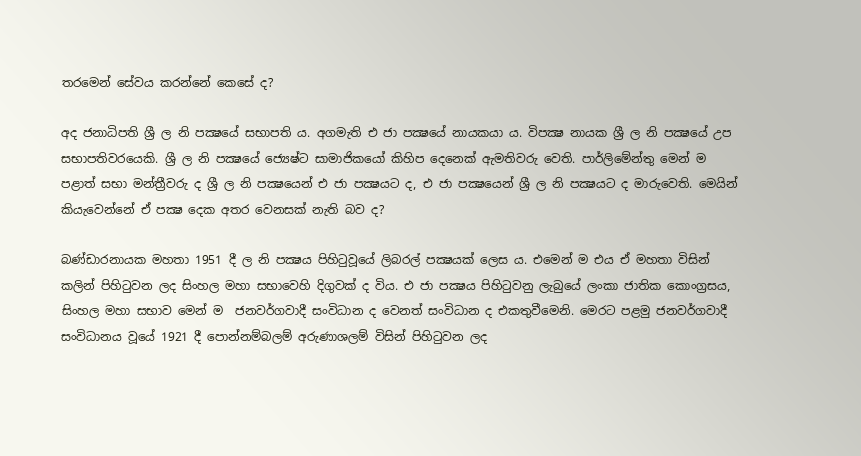තරමෙන් සේවය කරන්නේ කෙසේ ද?

අද ජනාධිපති ශ්‍රී ල නි පක්‍ෂයේ සභාපති ය. අගමැති එ ජා පක්‍ෂයේ නායකයා ය. විපක්‍ෂ නායක ශ්‍රී ල නි පක්‍ෂයේ උප සභාපතිවරයෙකි. ශ්‍රී ල නි පක්‍ෂයේ ජ්‍යෙෂ්ට සාමාජිකයෝ කිහිප දෙනෙක් ඇමතිවරු වෙති. පාර්ලිමේන්තු මෙන් ම පළාත් සභා මන්ත්‍රීවරු ද ශ්‍රී ල නි පක්‍ෂයෙන් එ ජා පක්‍ෂයට ද, එ ජා පක්‍ෂයෙන් ශ්‍රී ල නි පක්‍ෂයට ද මාරුවෙති. මෙයින් කියැවෙන්නේ ඒ පක්‍ෂ දෙක අතර වෙනසක් නැති බව ද?

බණ්ඩාරනායක මහතා 1951 දී ල නි පක්‍ෂය පිහිටුවූයේ ලිබරල් පක්‍ෂයක් ලෙස ය. එමෙන් ම එය ඒ මහතා විසින් කලින් පිහිටුවන ලද සිංහල මහා සභාවෙහි දිගුවක් ද විය. එ ජා පක්‍ෂය පිහිටුවනු ලැබුයේ ලංකා ජාතික කොංග්‍රසය, සිංහල මහා සභාව මෙන් ම  ජනවර්ගවාදී සංවිධාන ද වෙනත් සංවිධාන ද එකතුවීමෙනි. මෙරට පළමු ජනවර්ගවාදී සංවිධානය වූයේ 1921 දී පොන්නම්බලම් අරුණාශලම් විසින් පිහිටුවන ලද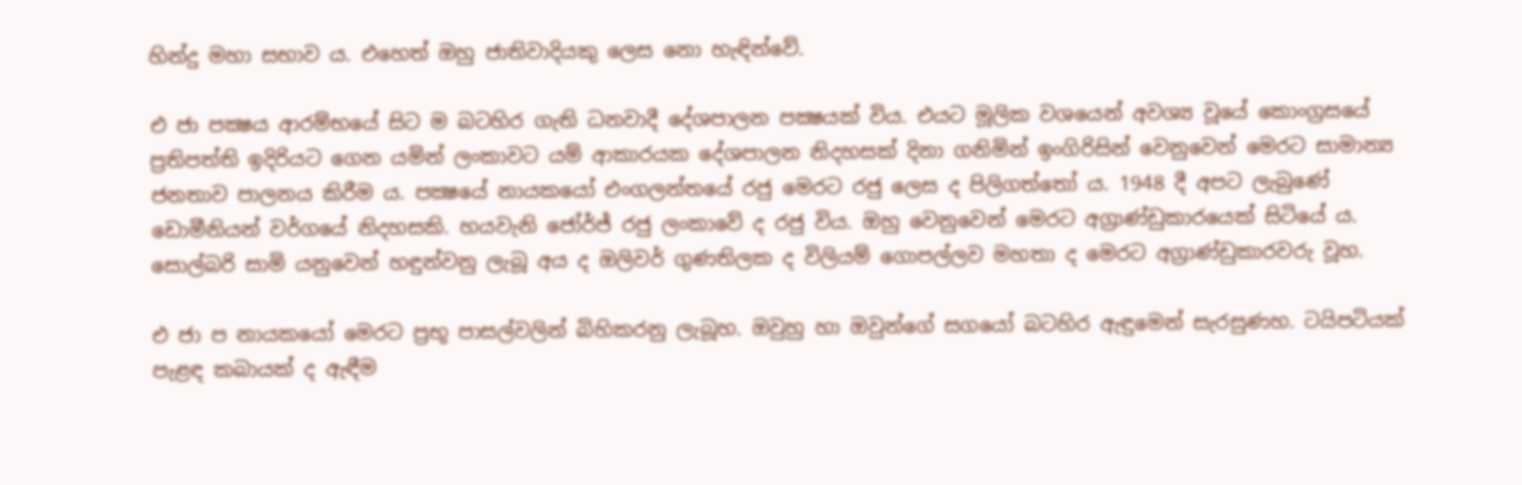හින්දු මහා සභාව ය. එහෙත් ඔහු ජාතිවාදියකු ලෙස නො හැඳින්වේ.

එ ජා පක්‍ෂය ආරම්භයේ සිට ම බටහිර ගැති ධනවාදී දේශපාලන පක්‍ෂයක් විය. එයට මූලික වශයෙන් අවශ්‍ය වූයේ කොංග්‍රසයේ ප්‍රතිපත්ති ඉදිරියට ගෙන යමින් ලංකාවට යම් ආකාරයක දේශපාලන නිදහසක් දිනා ගනිමින් ඉංගිරිසින් වෙනුවෙන් මෙරට සාමාන්‍ය ජනතාව පාලනය කිරීම ය. පක්‍ෂයේ නායකයෝ එංගලන්තයේ රජු මෙරට රජු ලෙස ද පිලිගත්තෝ ය. 1948 දී අපට ලැබුණේ ඩොමීනියන් වර්ගයේ නිදහසකි. හයවැනි ජෝර්ජ් රජු ලංකාවේ ද රජු විය. ඔහු වෙනුවෙන් මෙරට අග්‍රාණ්ඩුකාරයෙක් සිටියේ ය. සොල්බරි සාමි යනුවෙන් හඳුන්වනු ලැබූ අය ද ඔලිවර් ගුණතිලක ද විලියම් ගොපල්ලව මහතා ද මෙරට අග්‍රාණ්ඩුකාරවරු වූහ.

එ ජා ප නායකයෝ මෙරට ප්‍රභූ පාසල්වලින් බිහිකරනු ලැබූහ. ඔවුහු හා ඔවුන්ගේ සගයෝ බටහිර ඇඳුමෙන් සැරසුණහ. ටයිපටියක් පැළඳ කබායක් ද ඇඳීම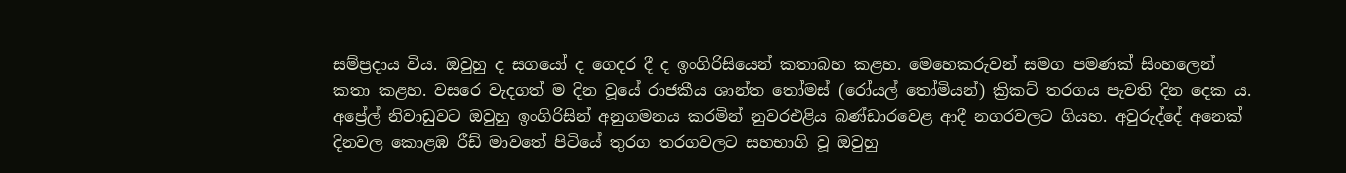සම්ප්‍රදාය විය. ඔවුහු ද සගයෝ ද ගෙදර දී ද ඉංගිරිසියෙන් කතාබහ කළහ. මෙහෙකරුවන් සමග පමණක් සිංහලෙන් කතා කළහ. වසරෙ වැදගත් ම දින වූයේ රාජකීය ශාන්ත තෝමස් (රෝයල් තෝමියන්) ක්‍රිකට් තරගය පැවති දින දෙක ය. අප්‍රේල් නිවාඩුවට ඔවුහු ඉංගිරිසින් අනුගමනය කරමින් නුවරඑළිය බණ්ඩාරවෙළ ආදී නගරවලට ගියහ. අවුරුද්දේ අනෙක් දිනවල කොළඹ රීඩ් මාවතේ පිටියේ තුරග තරගවලට සහභාගි වූ ඔවුහු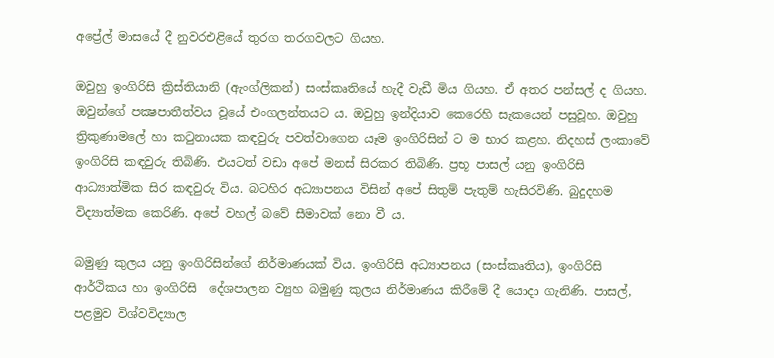අප්‍රේල් මාසයේ දී නුවරඑළියේ තුරග තරගවලට ගියහ.

ඔවුහු ඉංගිරිසි ක්‍රිස්තියානි (ඇංග්ලිකන්) සංස්කෘතියේ හැදී වැඩී මිය ගියහ. ඒ අතර පන්සල් ද ගියහ.  ඔවුන්ගේ පක්‍ෂපාතීත්වය වූයේ එංගලන්තයට ය. ඔවුහු ඉන්දියාව කෙරෙහි සැකයෙන් පසුවූහ. ඔවුහු ත්‍රිකුණාමලේ හා කටුනායක කඳවුරු පවත්වාගෙන යෑම ඉංගිරිසින් ට ම භාර කළහ. නිදහස් ලංකාවේ ඉංගිරිසි කඳවුරු තිබිණි. එයටත් වඩා අපේ මනස් සිරකර තිබිණි. ප්‍රභූ පාසල් යනු ඉංගිරිසි ආධ්‍යාත්මික සිර කඳවුරු විය. බටහිර අධ්‍යාපනය විසින් අපේ සිතුම් පැතුම් හැසිරවිණි. බුදුදහම විද්‍යාත්මක කෙරිණි. අපේ වහල් බවේ සීමාවක් නො වී ය.

බමුණු කුලය යනු ඉංගිරිසින්ගේ නිර්මාණයක් විය. ඉංගිරිසි අධ්‍යාපනය (සංස්කෘතිය), ඉංගිරිසි ආර්ථිකය හා ඉංගිරිසි  දේශපාලන ව්‍යුහ බමුණු කුලය නිර්මාණය කිරීමේ දී යොදා ගැනිණි. පාසල්, පළමුව විශ්වවිද්‍යාල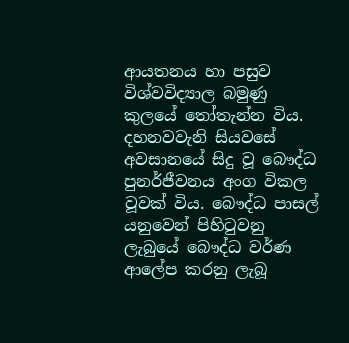ආයතනය හා පසුව විශ්වවිද්‍යාල බමුණු කුලයේ තෝතැන්න විය. දහනවවැනි සියවසේ අවසානයේ සිදු වූ බෞද්ධ පුනර්ජීවනය අංග විකල වූවක් විය. බෞද්ධ පාසල් යනුවෙන් පිහිටුවනු ලැබුයේ බෞද්ධ වර්ණ ආලේප කරනු ලැබූ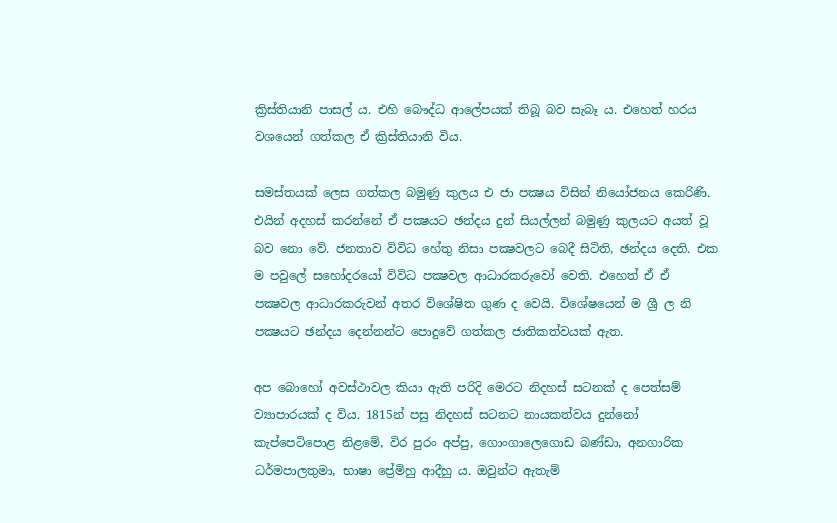ක්‍රිස්තියානි පාසල් ය. එහි බෞද්ධ ආලේපයක් තිබූ බව සැබෑ ය. එහෙත් හරය වශයෙන් ගත්කල ඒ ක්‍රිස්තියානි විය.

සමස්තයක් ලෙස ගත්කල බමුණු කුලය එ ජා පක්‍ෂය විසින් නියෝජනය කෙරිණි. එයින් අදහස් කරන්නේ ඒ පක්‍ෂයට ඡන්දය දුන් සියල්ලන් බමුණු කුලයට අයත් වූ බව නො වේ. ජනතාව විවිධ හේතු නිසා පක්‍ෂවලට බෙදී සිටිති, ඡන්දය දෙති. එක ම පවුලේ සහෝදරයෝ විවිධ පක්‍ෂවල ආධාරකරුවෝ වෙති. එහෙත් ඒ ඒ පක්‍ෂවල ආධාරකරුවන් අතර විශේෂිත ගුණ ද වෙයි. විශේෂයෙන් ම ශ්‍රී ල නි පක්‍ෂයට ඡන්දය දෙන්නන්ට පොදුවේ ගත්කල ජාතිකත්වයක් ඇත.

අප බොහෝ අවස්ථාවල කියා ඇති පරිදි මෙරට නිදහස් සටනක් ද පෙත්සම් ව්‍යාපාරයක් ද විය. 1815න් පසු නිදහස් සටනට නායකත්වය දුන්නෝ කැප්පෙටිපොළ නිළමේ, විර පුරං අප්පු, ගොංගාලෙගොඩ බණ්ඩා, අනගාරික ධර්මපාලතුමා, භාෂා ප්‍රේමිහු ආදීහු ය. ඔවුන්ට ඇතැම්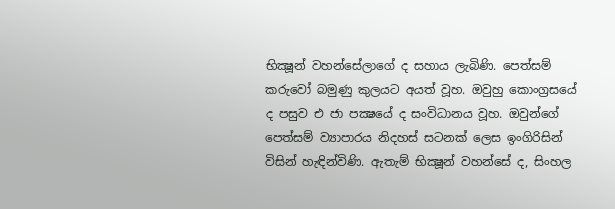භික්‍ෂූන් වහන්සේලාගේ ද සහාය ලැබිණි. පෙත්සම් කරුවෝ බමුණු කුලයට අයත් වූහ. ඔවුහු කොංග්‍රසයේ ද පසුව එ ජා පක්‍ෂයේ ද සංවිධානය වූහ. ඔවුන්ගේ පෙත්සම් ව්‍යාපාරය නිදහස් සටනක් ලෙස ඉංගිරිසින් විසින් හැඳින්විණි. ඇතැම් භික්‍ෂූන් වහන්සේ ද, සිංහල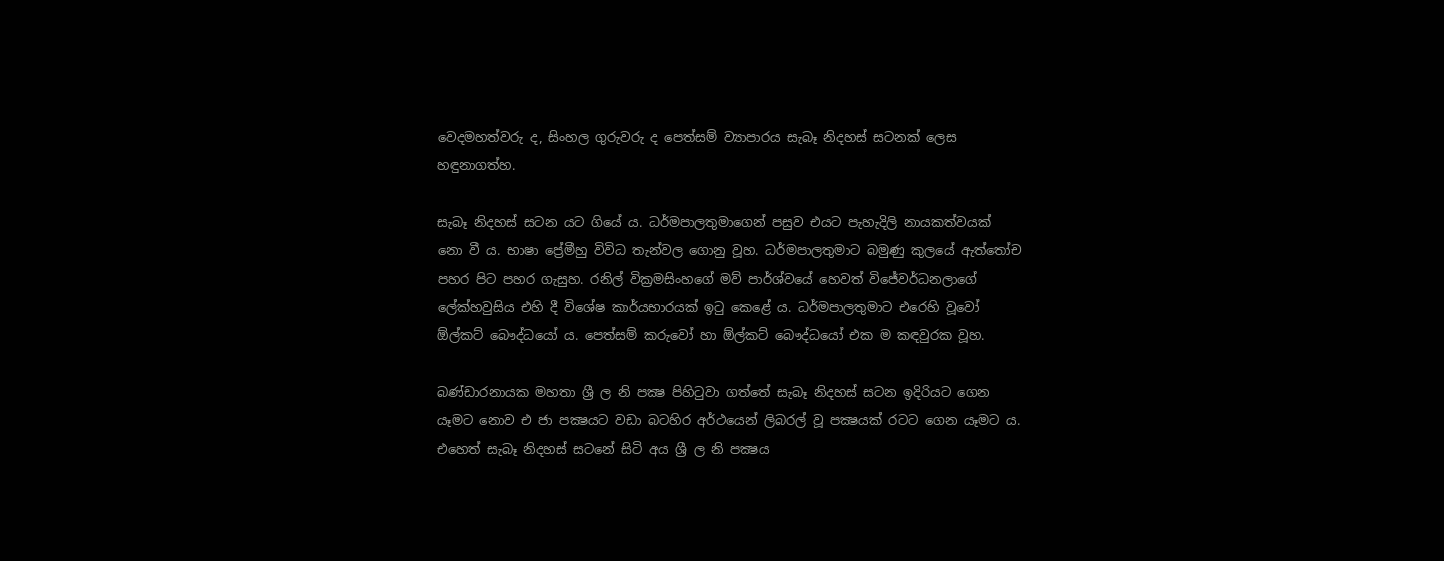වෙදමහත්වරු ද, සිංහල ගුරුවරු ද පෙත්සම් ව්‍යාපාරය සැබෑ නිදහස් සටනක් ලෙස හඳුනාගත්හ.

සැබෑ නිදහස් සටන යට ගියේ ය. ධර්මපාලතුමාගෙන් පසුව එයට පැහැදිලි නායකත්වයක්  නො වී ය. භාෂා ප්‍රේමීහු විවිධ තැන්වල ගොනු වූහ. ධර්මපාලතුමාට බමුණු කුලයේ ඇත්තෝච පහර පිට පහර ගැසුහ. රනිල් වික්‍රමසිංහගේ මව් පාර්ශ්වයේ හෙවත් විජේවර්ධනලාගේ ලේක්හවුසිය එහි දී විශේෂ කාර්යභාරයක් ඉටු කෙළේ ය. ධර්මපාලතුමාට එරෙහි වූවෝ ඕල්කට් බෞද්ධයෝ ය. පෙත්සම් කරුවෝ හා ඕල්කට් බෞද්ධයෝ එක ම කඳවුරක වූහ.

බණ්ඩාරනායක මහතා ශ්‍රී ල නි පක්‍ෂ පිහිටුවා ගත්තේ සැබෑ නිදහස් සටන ඉදිරියට ගෙන යෑමට නොව එ ජා පක්‍ෂයට වඩා බටහිර අර්ථයෙන් ලිබරල් වූ පක්‍ෂයක් රටට ගෙන යෑමට ය. එහෙත් සැබෑ නිදහස් සටනේ සිටි අය ශ්‍රී ල නි පක්‍ෂය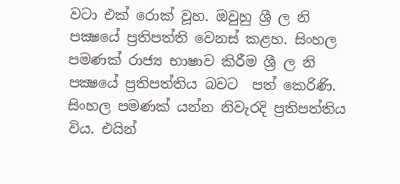වටා එක් රොක් වූහ. ඔවුහු ශ්‍රී ල නි පක්‍ෂයේ ප්‍රතිපත්ති වෙනස් කළහ. සිංහල පමණක් රාජ්‍ය භාෂාව කිරීම ශ්‍රී ල නි පක්‍ෂයේ ප්‍රතිපත්තිය බවට  පත් කෙරිණි. සිංහල පමණක් යන්න නිවැරදි ප්‍රතිපත්තිය විය. එයින්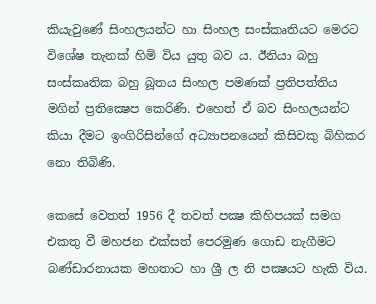කියැවුණේ සිංහලයන්ට හා සිංහල සංස්කෘතියට මෙරට විශේෂ තැනක් හිමි විය යුතු බව ය. ඊනියා බහු සංස්කෘතික බහු බූතය සිංහල පමණක් ප්‍රතිපත්තිය මගින් ප්‍රතික්‍ෂෙප කෙරිණි. එහෙත් ඒ බව සිංහලයන්ට කියා දීමට ඉංගිරිසින්ගේ අධ්‍යාපනයෙන් කිසිවකු බිහිකර නො තිබිණි.

කෙසේ වෙතත් 1956 දී තවත් පක්‍ෂ කිහිපයක් සමග එකතු වී මහජන එක්සත් පෙරමුණ ගොඩ නැගීමට බණ්ඩාරනායක මහතාට හා ශ්‍රී ල නි පක්‍ෂයට හැකි විය.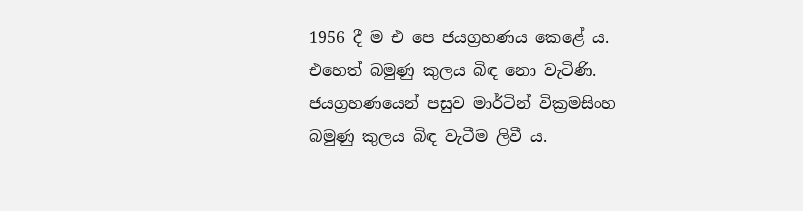1956 දී ම එ පෙ ජයග්‍රහණය කෙළේ ය. එහෙත් බමුණු කුලය බිඳ නො වැටිණි. ජයග්‍රහණයෙන් පසුව මාර්ටින් වික්‍රමසිංහ  බමුණු කුලය බිඳ වැටීම ලිවී ය.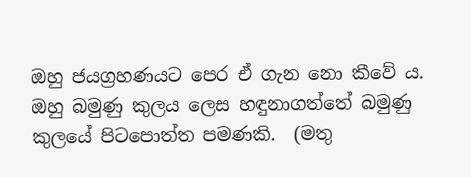ඔහු ජයග්‍රහණයට පෙර ඒ ගැන නො කීවේ ය. ඔහු බමුණු කුලය ලෙස හඳුනාගත්තේ බමුණු කුලයේ පිටපොත්ත පමණකි.  (මතු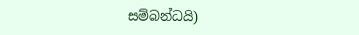සම්බන්ධයි)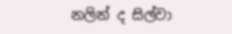නලින් ද සිල්වා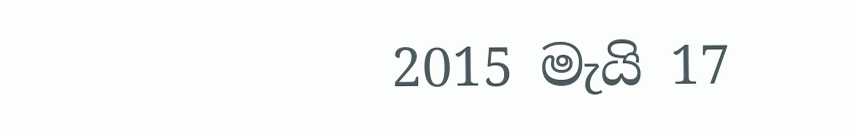2015 මැයි 17